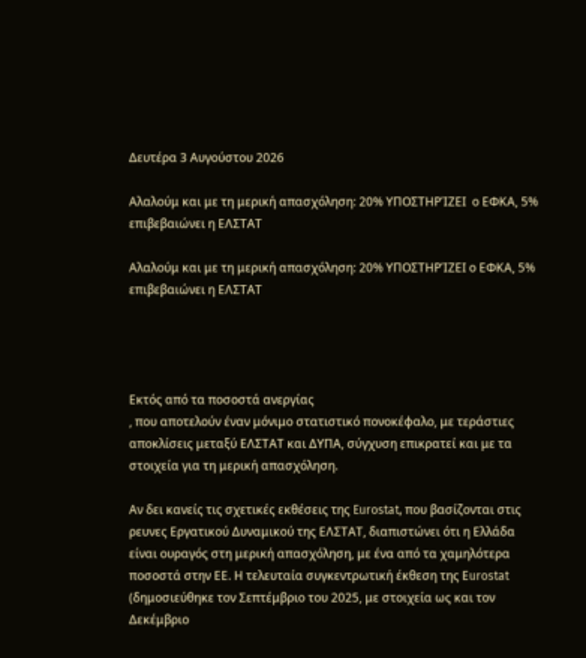Δευτέρα 3 Αυγούστου 2026

Αλαλούμ και με τη μερική απασχόληση: 20% ΥΠΟΣΤΗΡΊΖΕΙ  ο ΕΦΚΑ, 5% επιβεβαιώνει η ΕΛΣΤΑΤ

Αλαλούμ και με τη μερική απασχόληση: 20% ΥΠΟΣΤΗΡΊΖΕΙ ο ΕΦΚΑ, 5% επιβεβαιώνει η ΕΛΣΤΑΤ




Εκτός από τα ποσοστά ανεργίας
, που αποτελούν έναν μόνιμο στατιστικό πονοκέφαλο, με τεράστιες αποκλίσεις μεταξύ ΕΛΣΤΑΤ και ΔΥΠΑ, σύγχυση επικρατεί και με τα στοιχεία για τη μερική απασχόληση.

Αν δει κανείς τις σχετικές εκθέσεις της Eurostat, που βασίζονται στις  ρευνες Εργατικού Δυναμικού της ΕΛΣΤΑΤ, διαπιστώνει ότι η Ελλάδα είναι ουραγός στη μερική απασχόληση, με ένα από τα χαμηλότερα ποσοστά στην ΕΕ. Η τελευταία συγκεντρωτική έκθεση της Εurostat (δημοσιεύθηκε τον Σεπτέμβριο του 2025, με στοιχεία ως και τον Δεκέμβριο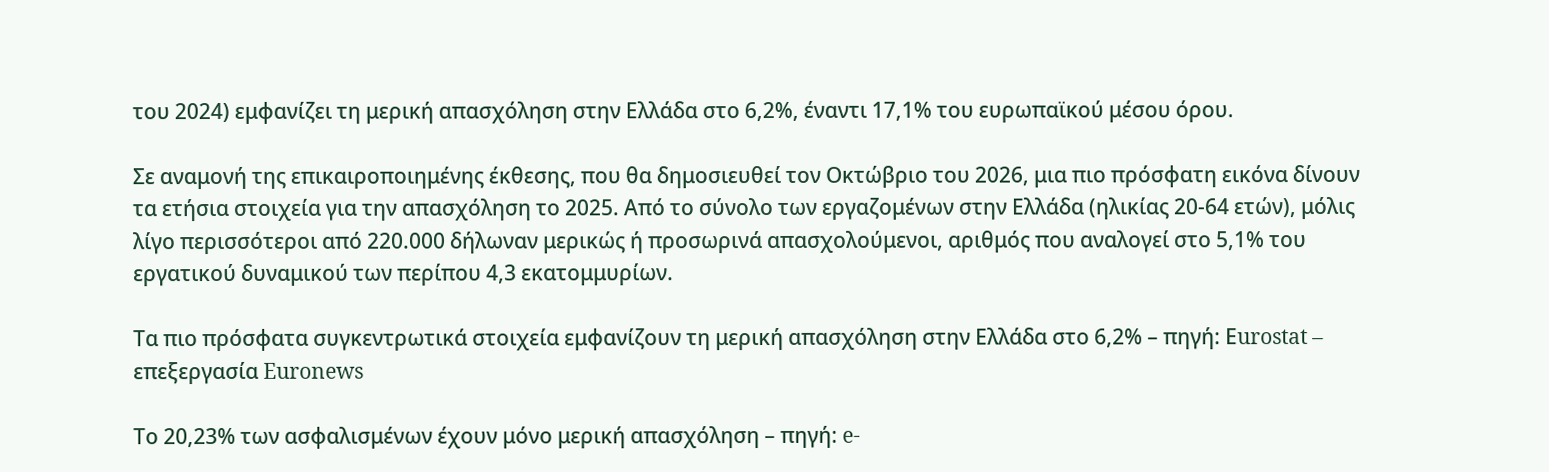του 2024) εμφανίζει τη μερική απασχόληση στην Ελλάδα στο 6,2%, έναντι 17,1% του ευρωπαϊκού μέσου όρου.

Σε αναμονή της επικαιροποιημένης έκθεσης, που θα δημοσιευθεί τον Οκτώβριο του 2026, μια πιο πρόσφατη εικόνα δίνουν τα ετήσια στοιχεία για την απασχόληση το 2025. Από το σύνολο των εργαζομένων στην Ελλάδα (ηλικίας 20-64 ετών), μόλις λίγο περισσότεροι από 220.000 δήλωναν μερικώς ή προσωρινά απασχολούμενοι, αριθμός που αναλογεί στο 5,1% του εργατικού δυναμικού των περίπου 4,3 εκατομμυρίων.

Τα πιο πρόσφατα συγκεντρωτικά στοιχεία εμφανίζουν τη μερική απασχόληση στην Ελλάδα στο 6,2% – πηγή: Εurostat – επεξεργασία Euronews

Το 20,23% των ασφαλισμένων έχουν μόνο μερική απασχόληση – πηγή: e-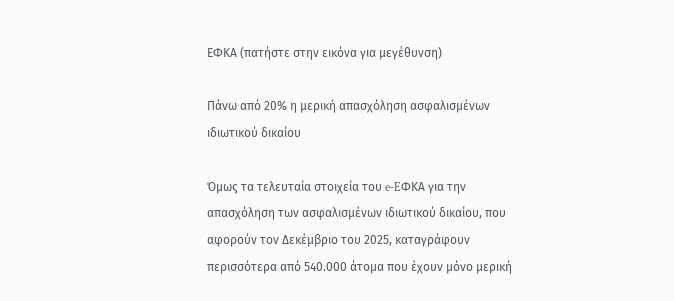ΕΦΚΑ (πατήστε στην εικόνα για μεγέθυνση)

Πάνω από 20% η μερική απασχόληση ασφαλισμένων ιδιωτικού δικαίου

Όμως τα τελευταία στοιχεία του e-EΦΚΑ για την απασχόληση των ασφαλισμένων ιδιωτικού δικαίου, που αφορούν τον Δεκέμβριο του 2025, καταγράφουν περισσότερα από 540.000 άτομα που έχουν μόνο μερική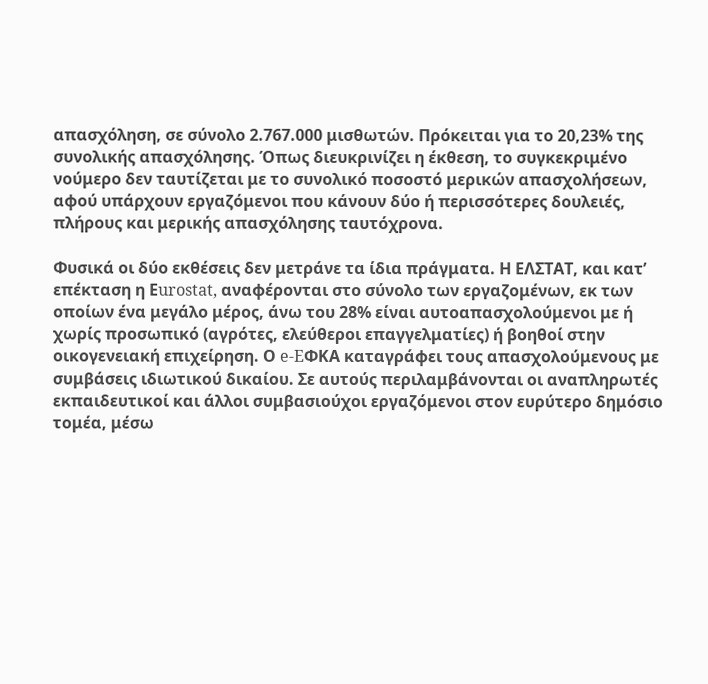απασχόληση, σε σύνολο 2.767.000 μισθωτών. Πρόκειται για το 20,23% της συνολικής απασχόλησης. Όπως διευκρινίζει η έκθεση, το συγκεκριμένο νούμερo δεν ταυτίζεται με το συνολικό ποσοστό μερικών απασχολήσεων, αφού υπάρχουν εργαζόμενοι που κάνουν δύο ή περισσότερες δουλειές, πλήρους και μερικής απασχόλησης ταυτόχρονα.

Φυσικά οι δύο εκθέσεις δεν μετράνε τα ίδια πράγματα. Η ΕΛΣΤΑΤ, και κατ’ επέκταση η Εurostat, αναφέρονται στο σύνολο των εργαζομένων, εκ των οποίων ένα μεγάλο μέρος, άνω του 28% είναι αυτοαπασχολούμενοι με ή χωρίς προσωπικό (αγρότες, ελεύθεροι επαγγελματίες) ή βοηθοί στην οικογενειακή επιχείρηση. Ο e-EΦΚΑ καταγράφει τους απασχολούμενους με συμβάσεις ιδιωτικού δικαίου. Σε αυτούς περιλαμβάνονται οι αναπληρωτές εκπαιδευτικοί και άλλοι συμβασιούχοι εργαζόμενοι στον ευρύτερο δημόσιο τομέα, μέσω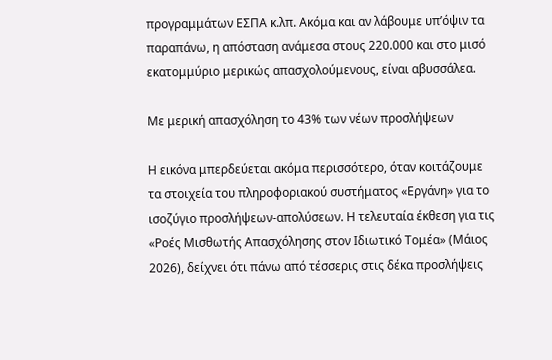προγραμμάτων ΕΣΠΑ κ.λπ. Ακόμα και αν λάβουμε υπ’όψιν τα παραπάνω, η απόσταση ανάμεσα στους 220.000 και στο μισό εκατομμύριο μερικώς απασχολούμενους, είναι αβυσσάλεα.

Με μερική απασχόληση το 43% των νέων προσλήψεων

Η εικόνα μπερδεύεται ακόμα περισσότερο, όταν κοιτάζουμε τα στοιχεία του πληροφοριακού συστήματος «Εργάνη» για το ισοζύγιο προσλήψεων-απολύσεων. Η τελευταία έκθεση για τις «Ροές Μισθωτής Απασχόλησης στον Ιδιωτικό Τομέα» (Μάιος 2026), δείχνει ότι πάνω από τέσσερις στις δέκα προσλήψεις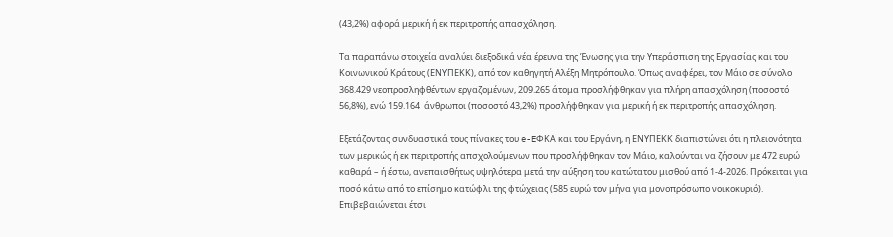(43,2%) αφορά μερική ή εκ περιτροπής απασχόληση.

Τα παραπάνω στοιχεία αναλύει διεξοδικά νέα έρευνα της Ένωσης για την Υπεράσπιση της Εργασίας και του Κοινωνικού Κράτους (ΕΝΥΠΕΚΚ), από τον καθηγητή Αλέξη Μητρόπουλο. Όπως αναφέρει, τον Μάιο σε σύνολο 368.429 νεοπροσληφθέντων εργαζομένων, 209.265 άτομα προσλήφθηκαν για πλήρη απασχόληση (ποσοστό 56,8%), ενώ 159.164  άνθρωποι (ποσοστό 43,2%) προσλήφθηκαν για μερική ή εκ περιτροπής απασχόληση.

Εξετάζοντας συνδυαστικά τους πίνακες του e-EΦΚΑ και του Εργάνη, η ΕΝΥΠΕΚΚ διαπιστώνει ότι η πλειονότητα των μερικώς ή εκ περιτροπής απσχολούμενων που προσλήφθηκαν τον Μάιο, καλούνται να ζήσουν με 472 ευρώ καθαρά – ή έστω, ανεπαισθήτως υψηλότερα μετά την αύξηση του κατώτατου μισθού από 1-4-2026. Πρόκειται για ποσό κάτω από το επίσημο κατώφλι της φτώχειας (585 ευρώ τον μήνα για μονοπρόσωπο νοικοκυριό). Επιβεβαιώνεται έτσι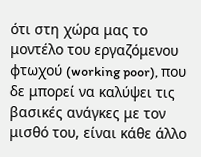ότι στη χώρα μας το μοντέλο του εργαζόμενου φτωχού (working poor), που δε μπορεί να καλύψει τις βασικές ανάγκες με τον μισθό του, είναι κάθε άλλο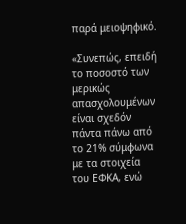παρά μειοψηφικό.

«Συνεπώς, επειδή το ποσοστό των μερικώς απασχολουμένων είναι σχεδόν πάντα πάνω από το 21% σύμφωνα με τα στοιχεία του ΕΦΚΑ, ενώ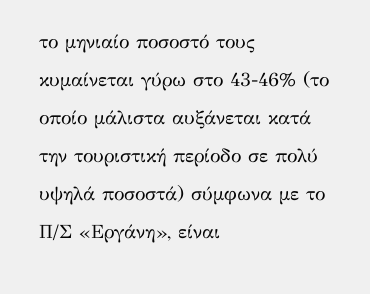το μηνιαίο ποσοστό τους κυμαίνεται γύρω στο 43-46% (το οποίο μάλιστα αυξάνεται κατά την τουριστική περίοδο σε πολύ υψηλά ποσοστά) σύμφωνα με το Π/Σ «Εργάνη», είναι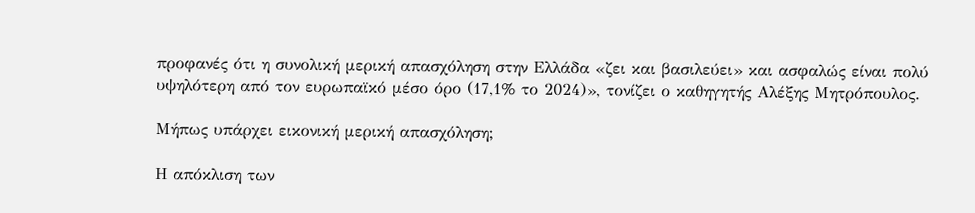προφανές ότι η συνολική μερική απασχόληση στην Ελλάδα «ζει και βασιλεύει» και ασφαλώς είναι πολύ υψηλότερη από τον ευρωπαϊκό μέσο όρο (17,1% το 2024)», τονίζει ο καθηγητής Αλέξης Μητρόπουλος.

Μήπως υπάρχει εικονική μερική απασχόληση;

Η απόκλιση των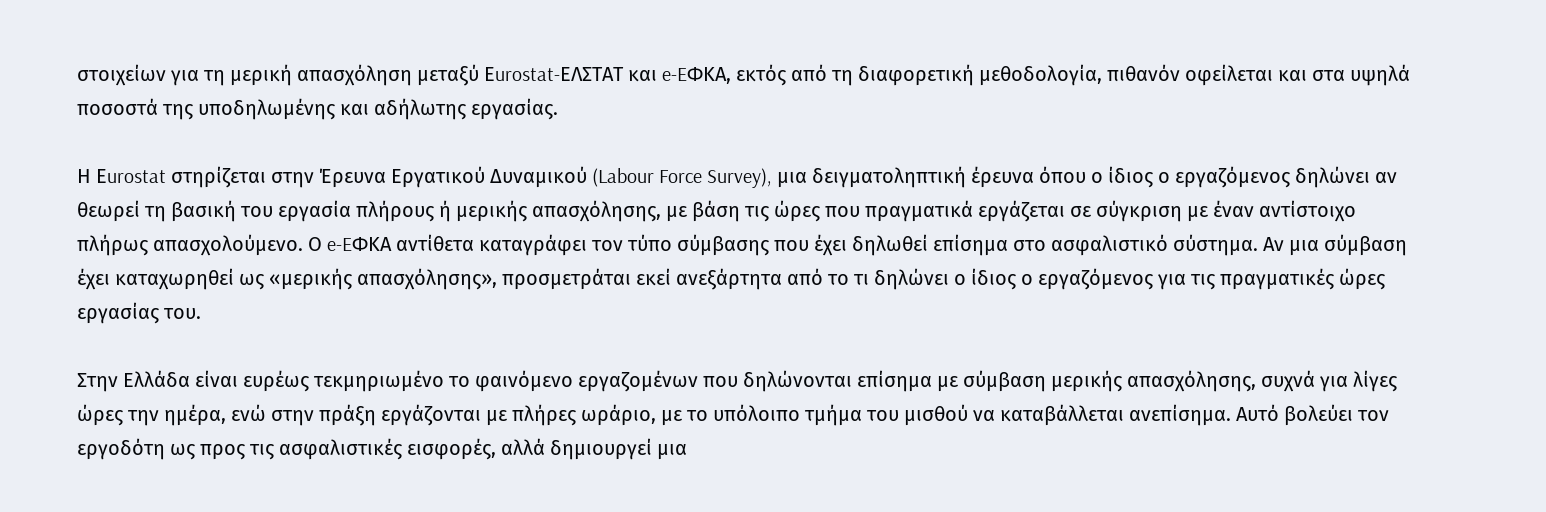στοιχείων για τη μερική απασχόληση μεταξύ Εurostat-ΕΛΣΤΑΤ και e-EΦΚΑ, εκτός από τη διαφορετική μεθοδολογία, πιθανόν οφείλεται και στα υψηλά ποσοστά της υποδηλωμένης και αδήλωτης εργασίας.

Η Εurostat στηρίζεται στην Έρευνα Εργατικού Δυναμικού (Labour Force Survey), μια δειγματοληπτική έρευνα όπου ο ίδιος ο εργαζόμενος δηλώνει αν θεωρεί τη βασική του εργασία πλήρους ή μερικής απασχόλησης, με βάση τις ώρες που πραγματικά εργάζεται σε σύγκριση με έναν αντίστοιχο πλήρως απασχολούμενο. Ο e-EΦΚΑ αντίθετα καταγράφει τον τύπο σύμβασης που έχει δηλωθεί επίσημα στο ασφαλιστικό σύστημα. Αν μια σύμβαση έχει καταχωρηθεί ως «μερικής απασχόλησης», προσμετράται εκεί ανεξάρτητα από το τι δηλώνει ο ίδιος ο εργαζόμενος για τις πραγματικές ώρες εργασίας του.

Στην Ελλάδα είναι ευρέως τεκμηριωμένο το φαινόμενο εργαζομένων που δηλώνονται επίσημα με σύμβαση μερικής απασχόλησης, συχνά για λίγες ώρες την ημέρα, ενώ στην πράξη εργάζονται με πλήρες ωράριο, με το υπόλοιπο τμήμα του μισθού να καταβάλλεται ανεπίσημα. Αυτό βολεύει τον εργοδότη ως προς τις ασφαλιστικές εισφορές, αλλά δημιουργεί μια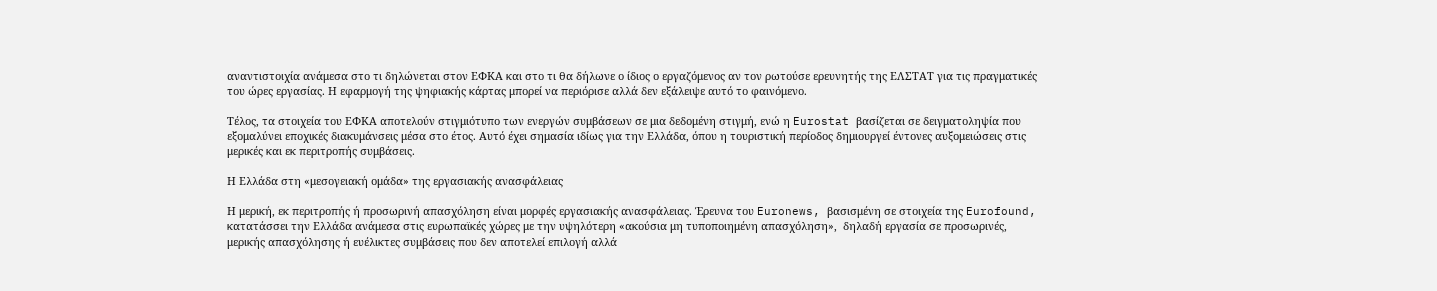αναντιστοιχία ανάμεσα στο τι δηλώνεται στον ΕΦΚΑ και στο τι θα δήλωνε ο ίδιος ο εργαζόμενος αν τον ρωτούσε ερευνητής της ΕΛΣΤΑΤ για τις πραγματικές του ώρες εργασίας. Η εφαρμογή της ψηφιακής κάρτας μπορεί να περιόρισε αλλά δεν εξάλειψε αυτό το φαινόμενο.

Τέλος, τα στοιχεία του ΕΦΚΑ αποτελούν στιγμιότυπο των ενεργών συμβάσεων σε μια δεδομένη στιγμή, ενώ η Eurostat βασίζεται σε δειγματοληψία που εξομαλύνει εποχικές διακυμάνσεις μέσα στο έτος. Αυτό έχει σημασία ιδίως για την Ελλάδα, όπου η τουριστική περίοδος δημιουργεί έντονες αυξομειώσεις στις μερικές και εκ περιτροπής συμβάσεις.

Η Ελλάδα στη «μεσογειακή ομάδα» της εργασιακής ανασφάλειας

Η μερική, εκ περιτροπής ή προσωρινή απασχόληση είναι μορφές εργασιακής ανασφάλειας. Έρευνα του Euronews, βασισμένη σε στοιχεία της Eurofound, κατατάσσει την Ελλάδα ανάμεσα στις ευρωπαϊκές χώρες με την υψηλότερη «ακούσια μη τυποποιημένη απασχόληση»,  δηλαδή εργασία σε προσωρινές, μερικής απασχόλησης ή ευέλικτες συμβάσεις που δεν αποτελεί επιλογή αλλά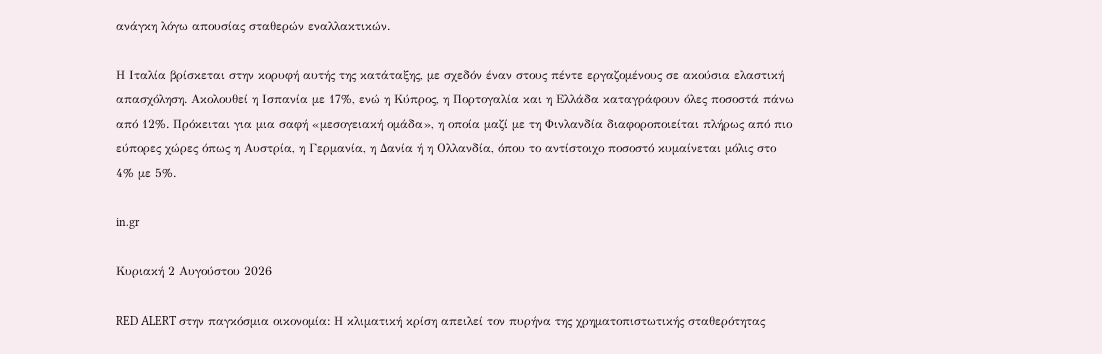ανάγκη λόγω απουσίας σταθερών εναλλακτικών.

Η Ιταλία βρίσκεται στην κορυφή αυτής της κατάταξης, με σχεδόν έναν στους πέντε εργαζομένους σε ακούσια ελαστική απασχόληση. Ακολουθεί η Ισπανία με 17%, ενώ η Κύπρος, η Πορτογαλία και η Ελλάδα καταγράφουν όλες ποσοστά πάνω από 12%. Πρόκειται για μια σαφή «μεσογειακή ομάδα», η οποία μαζί με τη Φινλανδία διαφοροποιείται πλήρως από πιο εύπορες χώρες όπως η Αυστρία, η Γερμανία, η Δανία ή η Ολλανδία, όπου το αντίστοιχο ποσοστό κυμαίνεται μόλις στο 4% με 5%.

in.gr

Κυριακή 2 Αυγούστου 2026

RED ALERT στην παγκόσμια οικονομία: Η κλιματική κρίση απειλεί τον πυρήνα της χρηματοπιστωτικής σταθερότητας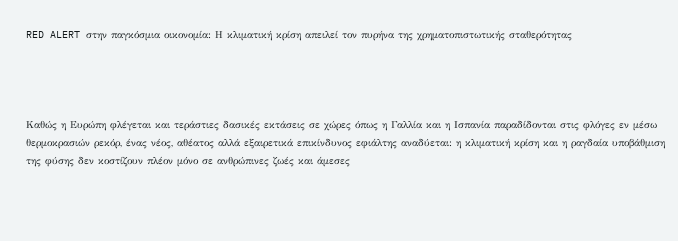RED ALERT στην παγκόσμια οικονομία: Η κλιματική κρίση απειλεί τον πυρήνα της χρηματοπιστωτικής σταθερότητας




Καθώς η Ευρώπη φλέγεται και τεράστιες δασικές εκτάσεις σε χώρες όπως η Γαλλία και η Ισπανία παραδίδονται στις φλόγες εν μέσω θερμοκρασιών ρεκόρ, ένας νέος, αθέατος αλλά εξαιρετικά επικίνδυνος εφιάλτης αναδύεται: η κλιματική κρίση και η ραγδαία υποβάθμιση της φύσης δεν κοστίζουν πλέον μόνο σε ανθρώπινες ζωές και άμεσες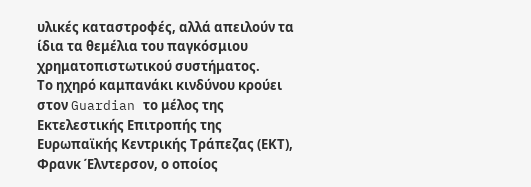υλικές καταστροφές, αλλά απειλούν τα ίδια τα θεμέλια του παγκόσμιου χρηματοπιστωτικού συστήματος.
Το ηχηρό καμπανάκι κινδύνου κρούει στον Guardian το μέλος της Εκτελεστικής Επιτροπής της Ευρωπαϊκής Κεντρικής Τράπεζας (ΕΚΤ), Φρανκ Έλντερσον, ο οποίος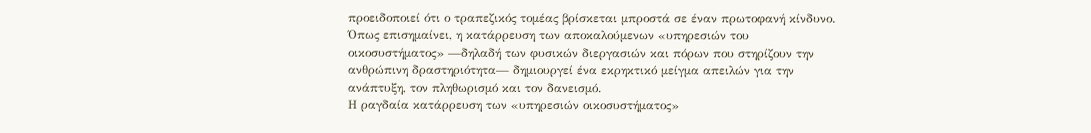προειδοποιεί ότι ο τραπεζικός τομέας βρίσκεται μπροστά σε έναν πρωτοφανή κίνδυνο. Όπως επισημαίνει, η κατάρρευση των αποκαλούμενων «υπηρεσιών του οικοσυστήματος» —δηλαδή των φυσικών διεργασιών και πόρων που στηρίζουν την ανθρώπινη δραστηριότητα— δημιουργεί ένα εκρηκτικό μείγμα απειλών για την ανάπτυξη, τον πληθωρισμό και τον δανεισμό.
Η ραγδαία κατάρρευση των «υπηρεσιών οικοσυστήματος»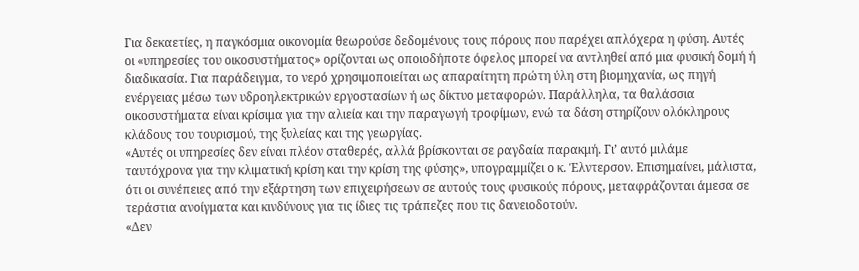Για δεκαετίες, η παγκόσμια οικονομία θεωρούσε δεδομένους τους πόρους που παρέχει απλόχερα η φύση. Αυτές οι «υπηρεσίες του οικοσυστήματος» ορίζονται ως οποιοδήποτε όφελος μπορεί να αντληθεί από μια φυσική δομή ή διαδικασία. Για παράδειγμα, το νερό χρησιμοποιείται ως απαραίτητη πρώτη ύλη στη βιομηχανία, ως πηγή ενέργειας μέσω των υδροηλεκτρικών εργοστασίων ή ως δίκτυο μεταφορών. Παράλληλα, τα θαλάσσια οικοσυστήματα είναι κρίσιμα για την αλιεία και την παραγωγή τροφίμων, ενώ τα δάση στηρίζουν ολόκληρους κλάδους του τουρισμού, της ξυλείας και της γεωργίας.
«Αυτές οι υπηρεσίες δεν είναι πλέον σταθερές, αλλά βρίσκονται σε ραγδαία παρακμή. Γι’ αυτό μιλάμε ταυτόχρονα για την κλιματική κρίση και την κρίση της φύσης», υπογραμμίζει ο κ. Έλντερσον. Επισημαίνει, μάλιστα, ότι οι συνέπειες από την εξάρτηση των επιχειρήσεων σε αυτούς τους φυσικούς πόρους, μεταφράζονται άμεσα σε τεράστια ανοίγματα και κινδύνους για τις ίδιες τις τράπεζες που τις δανειοδοτούν.
«Δεν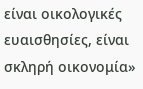είναι οικολογικές ευαισθησίες, είναι σκληρή οικονομία»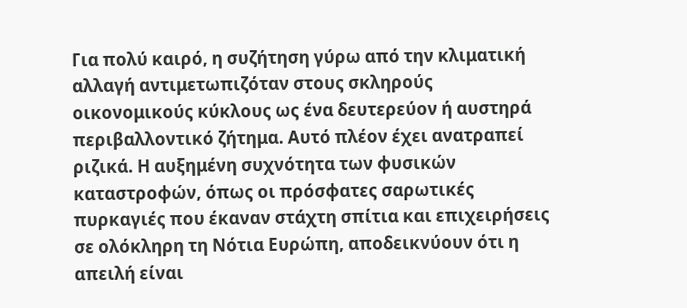Για πολύ καιρό, η συζήτηση γύρω από την κλιματική αλλαγή αντιμετωπιζόταν στους σκληρούς οικονομικούς κύκλους ως ένα δευτερεύον ή αυστηρά περιβαλλοντικό ζήτημα. Αυτό πλέον έχει ανατραπεί ριζικά. Η αυξημένη συχνότητα των φυσικών καταστροφών, όπως οι πρόσφατες σαρωτικές πυρκαγιές που έκαναν στάχτη σπίτια και επιχειρήσεις σε ολόκληρη τη Νότια Ευρώπη, αποδεικνύουν ότι η απειλή είναι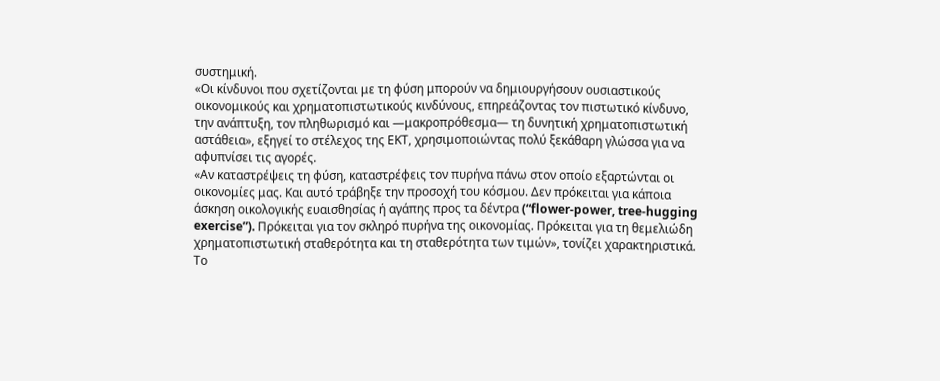συστημική.
«Οι κίνδυνοι που σχετίζονται με τη φύση μπορούν να δημιουργήσουν ουσιαστικούς οικονομικούς και χρηματοπιστωτικούς κινδύνους, επηρεάζοντας τον πιστωτικό κίνδυνο, την ανάπτυξη, τον πληθωρισμό και —μακροπρόθεσμα— τη δυνητική χρηματοπιστωτική αστάθεια», εξηγεί το στέλεχος της ΕΚΤ, χρησιμοποιώντας πολύ ξεκάθαρη γλώσσα για να αφυπνίσει τις αγορές.
«Αν καταστρέψεις τη φύση, καταστρέφεις τον πυρήνα πάνω στον οποίο εξαρτώνται οι οικονομίες μας. Και αυτό τράβηξε την προσοχή του κόσμου. Δεν πρόκειται για κάποια άσκηση οικολογικής ευαισθησίας ή αγάπης προς τα δέντρα (“flower-power, tree-hugging exercise”). Πρόκειται για τον σκληρό πυρήνα της οικονομίας. Πρόκειται για τη θεμελιώδη χρηματοπιστωτική σταθερότητα και τη σταθερότητα των τιμών», τονίζει χαρακτηριστικά.
Το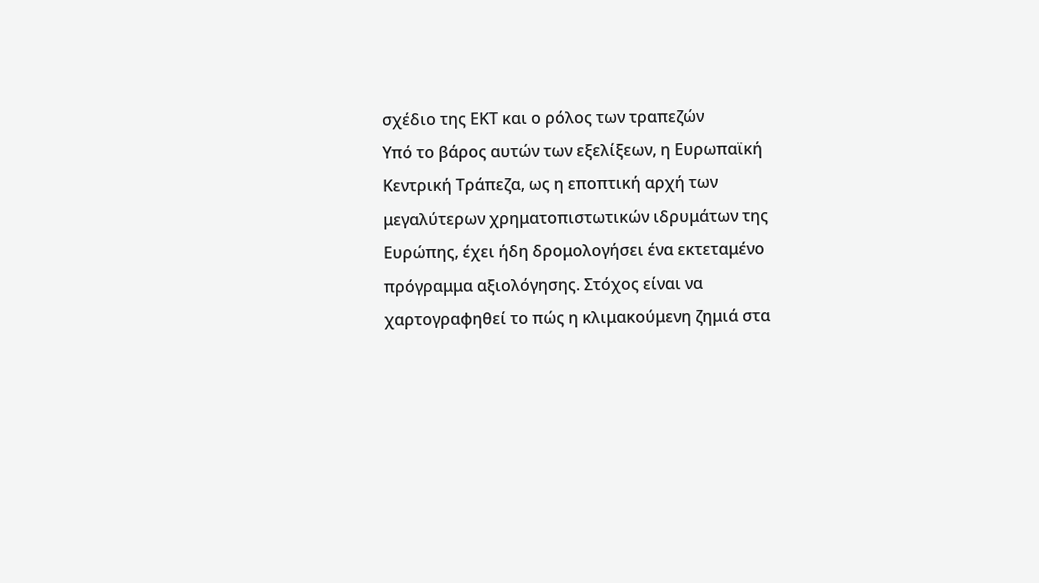σχέδιο της ΕΚΤ και ο ρόλος των τραπεζών
Υπό το βάρος αυτών των εξελίξεων, η Ευρωπαϊκή Κεντρική Τράπεζα, ως η εποπτική αρχή των μεγαλύτερων χρηματοπιστωτικών ιδρυμάτων της Ευρώπης, έχει ήδη δρομολογήσει ένα εκτεταμένο πρόγραμμα αξιολόγησης. Στόχος είναι να χαρτογραφηθεί το πώς η κλιμακούμενη ζημιά στα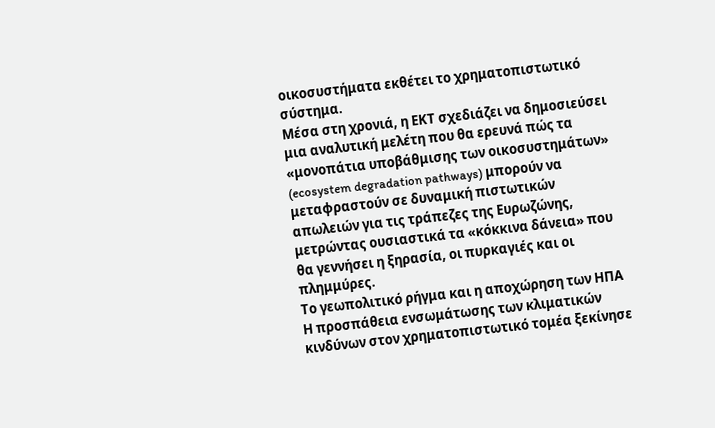οικοσυστήματα εκθέτει το χρηματοπιστωτικό σύστημα.
Μέσα στη χρονιά, η ΕΚΤ σχεδιάζει να δημοσιεύσει μια αναλυτική μελέτη που θα ερευνά πώς τα «μονοπάτια υποβάθμισης των οικοσυστημάτων» (ecosystem degradation pathways) μπορούν να μεταφραστούν σε δυναμική πιστωτικών απωλειών για τις τράπεζες της Ευρωζώνης, μετρώντας ουσιαστικά τα «κόκκινα δάνεια» που θα γεννήσει η ξηρασία, οι πυρκαγιές και οι πλημμύρες.
Το γεωπολιτικό ρήγμα και η αποχώρηση των ΗΠΑ
Η προσπάθεια ενσωμάτωσης των κλιματικών κινδύνων στον χρηματοπιστωτικό τομέα ξεκίνησε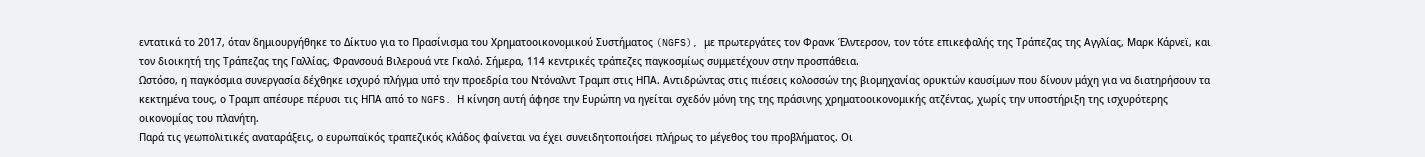εντατικά το 2017, όταν δημιουργήθηκε το Δίκτυο για το Πρασίνισμα του Χρηματοοικονομικού Συστήματος (NGFS), με πρωτεργάτες τον Φρανκ Έλντερσον, τον τότε επικεφαλής της Τράπεζας της Αγγλίας, Μαρκ Κάρνεϊ, και τον διοικητή της Τράπεζας της Γαλλίας, Φρανσουά Βιλερουά ντε Γκαλό. Σήμερα, 114 κεντρικές τράπεζες παγκοσμίως συμμετέχουν στην προσπάθεια.
Ωστόσο, η παγκόσμια συνεργασία δέχθηκε ισχυρό πλήγμα υπό την προεδρία του Ντόναλντ Τραμπ στις ΗΠΑ. Αντιδρώντας στις πιέσεις κολοσσών της βιομηχανίας ορυκτών καυσίμων που δίνουν μάχη για να διατηρήσουν τα κεκτημένα τους, ο Τραμπ απέσυρε πέρυσι τις ΗΠΑ από το NGFS. Η κίνηση αυτή άφησε την Ευρώπη να ηγείται σχεδόν μόνη της της πράσινης χρηματοοικονομικής ατζέντας, χωρίς την υποστήριξη της ισχυρότερης οικονομίας του πλανήτη.
Παρά τις γεωπολιτικές αναταράξεις, ο ευρωπαϊκός τραπεζικός κλάδος φαίνεται να έχει συνειδητοποιήσει πλήρως το μέγεθος του προβλήματος. Οι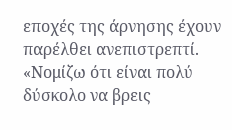εποχές της άρνησης έχουν παρέλθει ανεπιστρεπτί. «Νομίζω ότι είναι πολύ δύσκολο να βρεις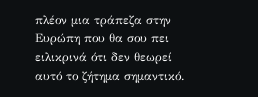πλέον μια τράπεζα στην Ευρώπη που θα σου πει ειλικρινά ότι δεν θεωρεί αυτό το ζήτημα σημαντικό.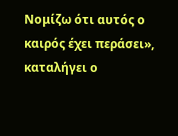Νομίζω ότι αυτός ο καιρός έχει περάσει», καταλήγει ο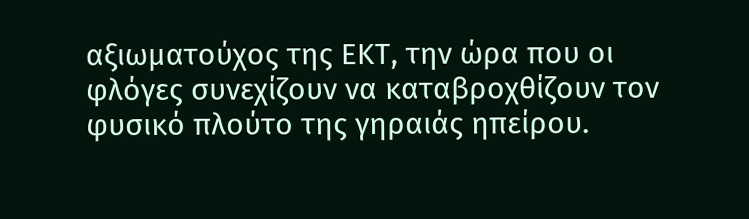αξιωματούχος της ΕΚΤ, την ώρα που οι φλόγες συνεχίζουν να καταβροχθίζουν τον φυσικό πλούτο της γηραιάς ηπείρου.